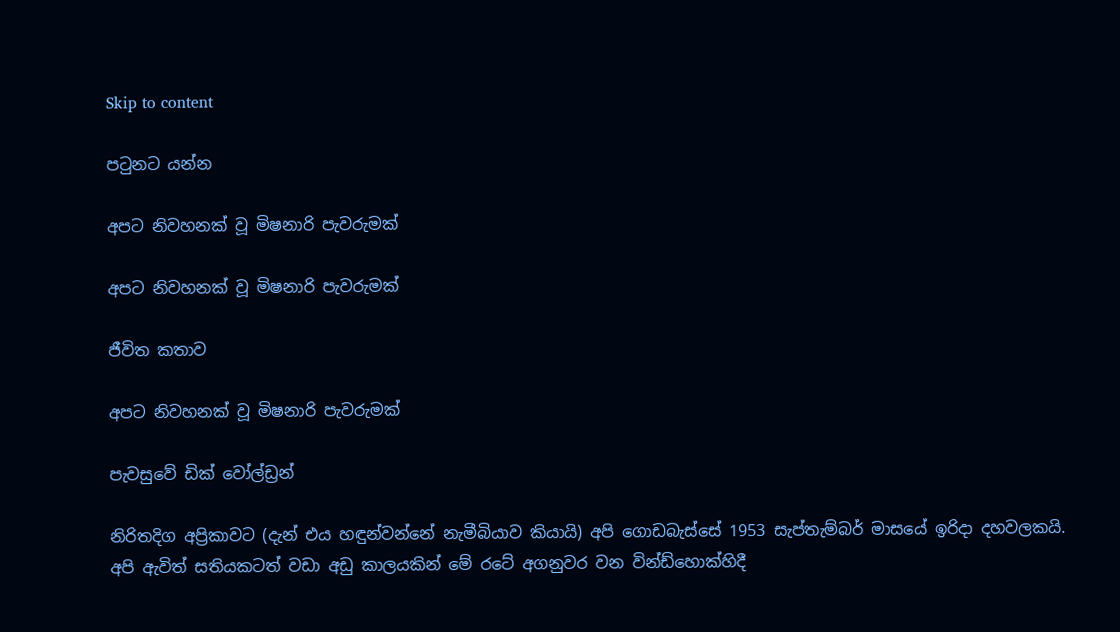Skip to content

පටුනට යන්න

අපට නිවහනක් වූ මිෂනාරි පැවරුමක්

අපට නිවහනක් වූ මිෂනාරි පැවරුමක්

ජීවිත කතාව

අපට නිවහනක් වූ මිෂනාරි පැවරුමක්

පැවසුවේ ඩික් වෝල්ඩ්‍රන්

නිරිතදිග අප්‍රිකාවට (දැන් එය හඳුන්වන්නේ නැමීබියාව කියායි) අපි ගොඩබැස්සේ 1953 සැප්තැම්බර් මාසයේ ඉරිදා දහවලකයි. අපි ඇවිත් සතියකටත් වඩා අඩු කාලයකින් මේ රටේ අගනුවර වන වින්ඩ්හොක්හිදී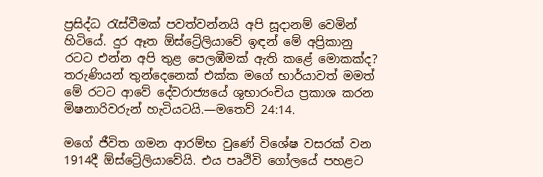ප්‍රසිද්ධ රැස්වීමක් පවත්වන්නයි අපි සූදානම් වෙමින් හිටියේ. දුර ඈත ඕස්ට්‍රේලියාවේ ඉඳන් මේ අප්‍රිකානු රටට එන්න අපි තුළ පෙලඹීමක් ඇති කළේ මොකක්ද? තරුණියන් තුන්දෙනෙක් එක්ක මගේ භාර්යාවත් මමත් මේ රටට ආවේ දේවරාජ්‍යයේ ශුභාරංචිය ප්‍රකාශ කරන මිෂනාරිවරුන් හැටියටයි.—මතෙව් 24:14.

මගේ ජීවිත ගමන ආරම්භ වුණේ විශේෂ වසරක් වන 1914දී ඕස්ට්‍රේලියාවේයි. එය පෘථිවි ගෝලයේ පහළට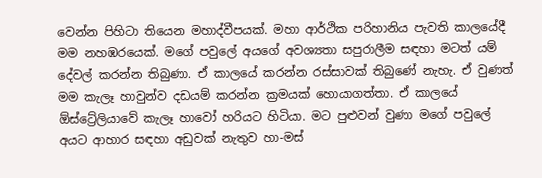වෙන්න පිහිටා තියෙන මහාද්වීපයක්. මහා ආර්ථික පරිහානිය පැවති කාලයේදී මම නහඹරයෙක්. මගේ පවුලේ අයගේ අවශ්‍යතා සපුරාලීම සඳහා මටත් යම් දේවල් කරන්න තිබුණා. ඒ කාලයේ කරන්න රස්සාවක් තිබුණේ නැහැ. ඒ වුණත් මම කැලෑ හාවුන්ව දඩයම් කරන්න ක්‍රමයක් හොයාගත්තා. ඒ කාලයේ ඕස්ට්‍රේලියාවේ කැලෑ හාවෝ හරියට හිටියා. මට පුළුවන් වුණා මගේ පවුලේ අයට ආහාර සඳහා අඩුවක් නැතුව හා-මස්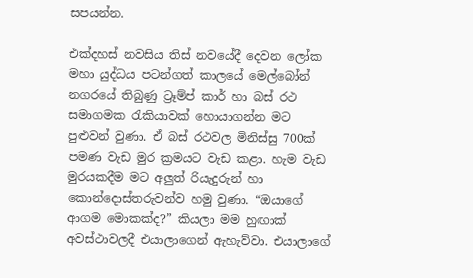සපයන්න.

එක්දහස් නවසිය තිස් නවයේදී දෙවන ලෝක මහා යුද්ධය පටන්ගත් කාලයේ මෙල්බෝන් නගරයේ තිබුණු ට්‍රෑම්ප් කාර් හා බස් රථ සමාගමක රැකියාවක් හොයාගන්න මට පුළුවන් වුණා. ඒ බස් රථවල මිනිස්සු 700ක් පමණ වැඩ මුර ක්‍රමයට වැඩ කළා. හැම වැඩ මුරයකදීම මට අලුත් රියැදුරුන් හා කොන්දොස්තරුවන්ව හමු වුණා. “ඔයාගේ ආගම මොකක්ද?” කියලා මම හුඟාක් අවස්ථාවලදී එයාලාගෙන් ඇහැව්වා. එයාලාගේ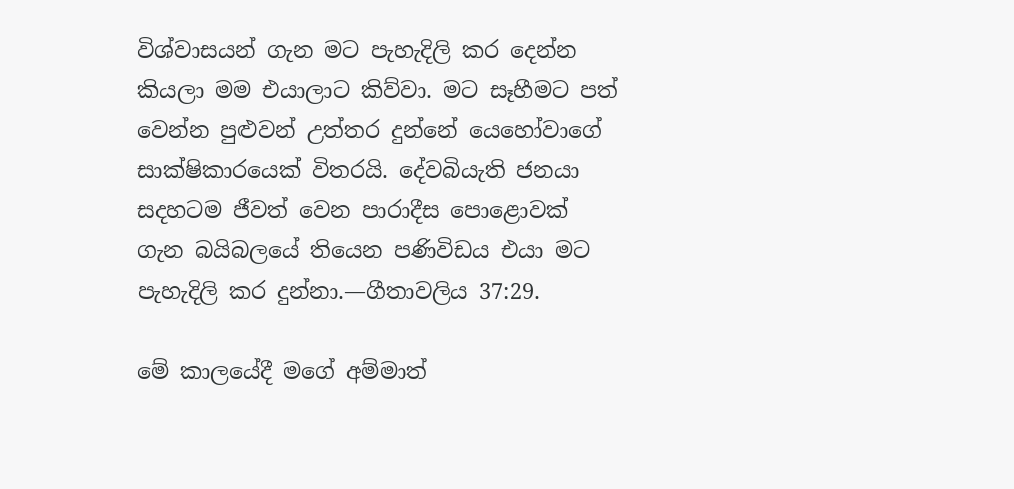විශ්වාසයන් ගැන මට පැහැදිලි කර දෙන්න කියලා මම එයාලාට කිව්වා. මට සෑහීමට පත් වෙන්න පුළුවන් උත්තර දුන්නේ යෙහෝවාගේ සාක්ෂිකාරයෙක් විතරයි. දේවබියැති ජනයා සදහටම ජීවත් වෙන පාරාදීස පොළොවක් ගැන බයිබලයේ තියෙන පණිවිඩය එයා මට පැහැදිලි කර දුන්නා.—ගීතාවලිය 37:29.

මේ කාලයේදී මගේ අම්මාත්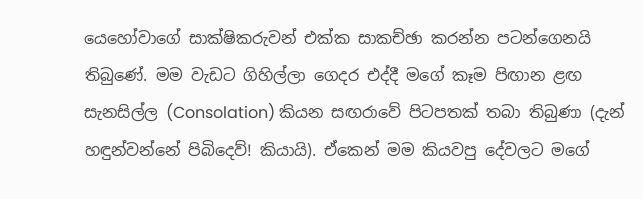යෙහෝවාගේ සාක්ෂිකරුවන් එක්ක සාකච්ඡා කරන්න පටන්ගෙනයි තිබුණේ. මම වැඩට ගිහිල්ලා ගෙදර එද්දී මගේ කෑම පිඟාන ළඟ සැනසිල්ල (Consolation) කියන සඟරාවේ පිටපතක් තබා තිබුණා (දැන් හඳුන්වන්නේ පිබිදෙව්! කියායි). ඒකෙන් මම කියවපු දේවලට මගේ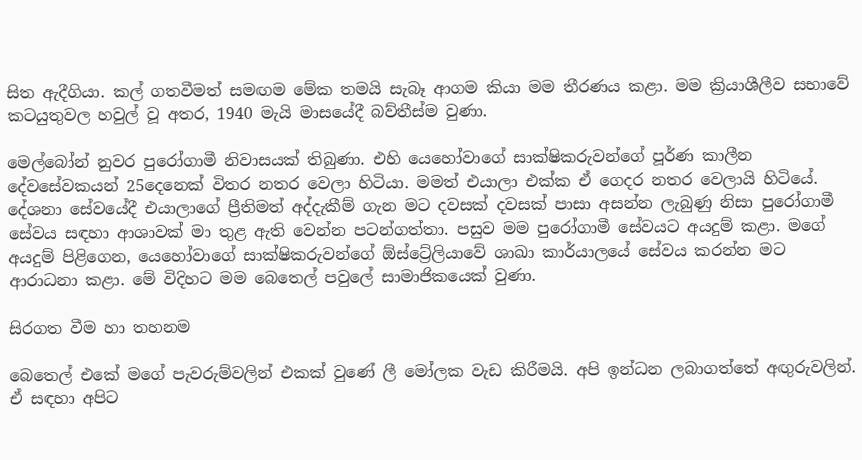සිත ඇදීගියා. කල් ගතවීමත් සමඟම මේක තමයි සැබෑ ආගම කියා මම තීරණය කළා. මම ක්‍රියාශීලීව සභාවේ කටයුතුවල හවුල් වූ අතර, 1940 මැයි මාසයේදී බව්තීස්ම වුණා.

මෙල්බෝන් නුවර පුරෝගාමී නිවාසයක් තිබුණා. එහි යෙහෝවාගේ සාක්ෂිකරුවන්ගේ පූර්ණ කාලීන දේවසේවකයන් 25දෙනෙක් විතර නතර වෙලා හිටියා. මමත් එයාලා එක්ක ඒ ගෙදර නතර වෙලායි හිටියේ. දේශනා සේවයේදී එයාලාගේ ප්‍රීතිමත් අද්දැකීම් ගැන මට දවසක් දවසක් පාසා අසන්න ලැබුණු නිසා පුරෝගාමී සේවය සඳහා ආශාවක් මා තුළ ඇති වෙන්න පටන්ගත්තා. පසුව මම පුරෝගාමී සේවයට අයදුම් කළා. මගේ අයදුම් පිළිගෙන, යෙහෝවාගේ සාක්ෂිකරුවන්ගේ ඕස්ට්‍රේලියාවේ ශාඛා කාර්යාලයේ සේවය කරන්න මට ආරාධනා කළා. මේ විදිහට මම බෙතෙල් පවුලේ සාමාජිකයෙක් වුණා.

සිරගත වීම හා තහනම

බෙතෙල් එකේ මගේ පැවරුම්වලින් එකක් වුණේ ලී මෝලක වැඩ කිරීමයි. අපි ඉන්ධන ලබාගත්තේ අඟුරුවලින්. ඒ සඳහා අපිට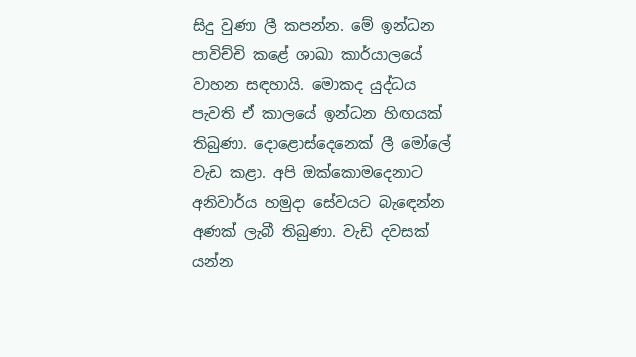සිදු වුණා ලී කපන්න. මේ ඉන්ධන පාවිච්චි කළේ ශාඛා කාර්යාලයේ වාහන සඳහායි. මොකද යුද්ධය පැවති ඒ කාලයේ ඉන්ධන හිඟයක් තිබුණා. දොළොස්දෙනෙක් ලී මෝලේ වැඩ කළා. අපි ඔක්කොමදෙනාට අනිවාර්ය හමුදා සේවයට බැඳෙන්න අණක් ලැබී තිබුණා. වැඩි දවසක් යන්න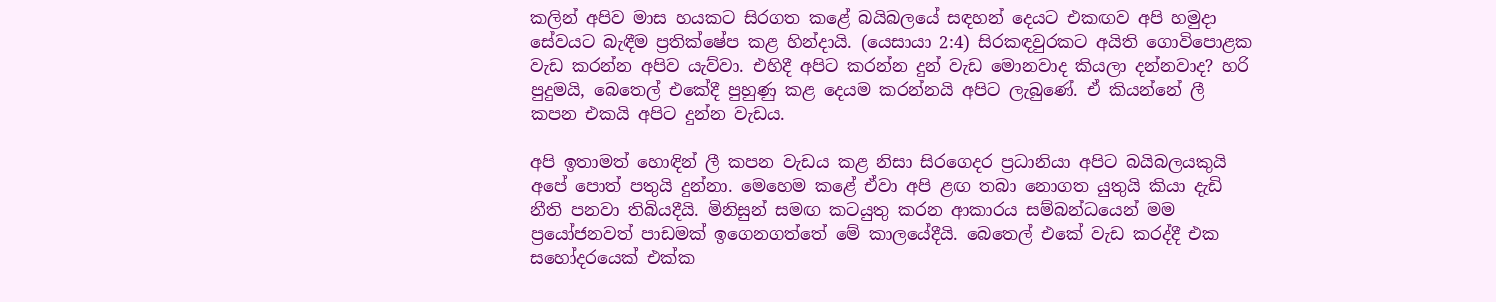කලින් අපිව මාස හයකට සිරගත කළේ බයිබලයේ සඳහන් දෙයට එකඟව අපි හමුදා සේවයට බැඳීම ප්‍රතික්ෂේප කළ හින්දායි. (යෙසායා 2:4) සිරකඳවුරකට අයිති ගොවිපොළක වැඩ කරන්න අපිව යැව්වා. එහිදී අපිට කරන්න දුන් වැඩ මොනවාද කියලා දන්නවාද? හරි පුදුමයි, බෙතෙල් එකේදී පුහුණු කළ දෙයම කරන්නයි අපිට ලැබුණේ. ඒ කියන්නේ ලී කපන එකයි අපිට දුන්න වැඩය.

අපි ඉතාමත් හොඳින් ලී කපන වැඩය කළ නිසා සිරගෙදර ප්‍රධානියා අපිට බයිබලයකුයි අපේ පොත් පතුයි දුන්නා. මෙහෙම කළේ ඒවා අපි ළඟ තබා නොගත යුතුයි කියා දැඩි නීති පනවා තිබියදීයි. මිනිසුන් සමඟ කටයුතු කරන ආකාරය සම්බන්ධයෙන් මම ප්‍රයෝජනවත් පාඩමක් ඉගෙනගත්තේ මේ කාලයේදීයි. බෙතෙල් එකේ වැඩ කරද්දී එක සහෝදරයෙක් එක්ක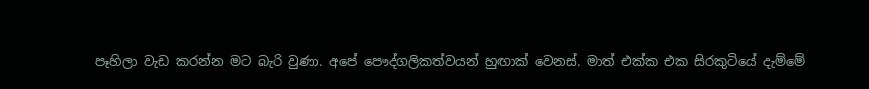පෑහිලා වැඩ කරන්න මට බැරි වුණා. අපේ පෞද්ගලිකත්වයන් හුඟාක් වෙනස්. මාත් එක්ක එක සිරකුටියේ දැම්මේ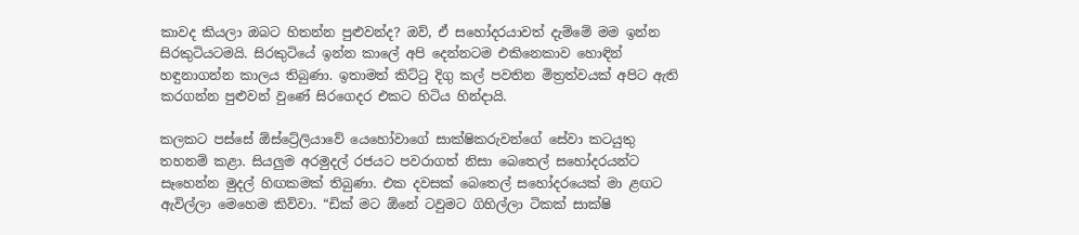කාවද කියලා ඔබට හිතන්න පුළුවන්ද? ඔව්, ඒ සහෝදරයාවත් දැම්මේ මම ඉන්න සිරකුටියටමයි. සිරකුටියේ ඉන්න කාලේ අපි දෙන්නටම එකිනෙකාව හොඳින් හඳුනාගන්න කාලය තිබුණා. ඉතාමත් කිට්ටු දිගු කල් පවතින මිත්‍රත්වයක් අපිට ඇති කරගන්න පුළුවන් වුණේ සිරගෙදර එකට හිටිය හින්දායි.

කලකට පස්සේ ඕස්ට්‍රේලියාවේ යෙහෝවාගේ සාක්ෂිකරුවන්ගේ සේවා කටයුතු තහනම් කළා. සියලුම අරමුදල් රජයට පවරාගත් නිසා බෙතෙල් සහෝදරයන්ට සෑහෙන්න මුදල් හිඟකමක් තිබුණා. එක දවසක් බෙතෙල් සහෝදරයෙක් මා ළඟට ඇවිල්ලා මෙහෙම කිව්වා. “ඩික් මට ඕනේ ටවුමට ගිහිල්ලා ටිකක් සාක්ෂි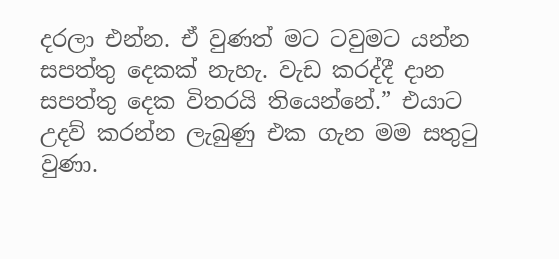දරලා එන්න. ඒ වුණත් මට ටවුමට යන්න සපත්තු දෙකක් නැහැ. වැඩ කරද්දී දාන සපත්තු දෙක විතරයි තියෙන්නේ.” එයාට උදව් කරන්න ලැබුණු එක ගැන මම සතුටු වුණා.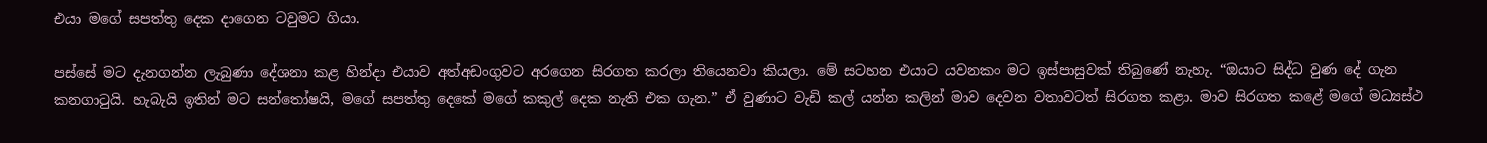එයා මගේ සපත්තු දෙක දාගෙන ටවුමට ගියා.

පස්සේ මට දැනගන්න ලැබුණා දේශනා කළ හින්දා එයාව අත්අඩංගුවට අරගෙන සිරගත කරලා තියෙනවා කියලා. මේ සටහන එයාට යවනකං මට ඉස්පාසුවක් තිබුණේ නැහැ. “ඔයාට සිද්ධ වුණ දේ ගැන කනගාටුයි. හැබැයි ඉතින් මට සන්තෝෂයි, මගේ සපත්තු දෙකේ මගේ කකුල් දෙක නැති එක ගැන.” ඒ වුණාට වැඩි කල් යන්න කලින් මාව දෙවන වතාවටත් සිරගත කළා. මාව සිරගත කළේ මගේ මධ්‍යස්ථ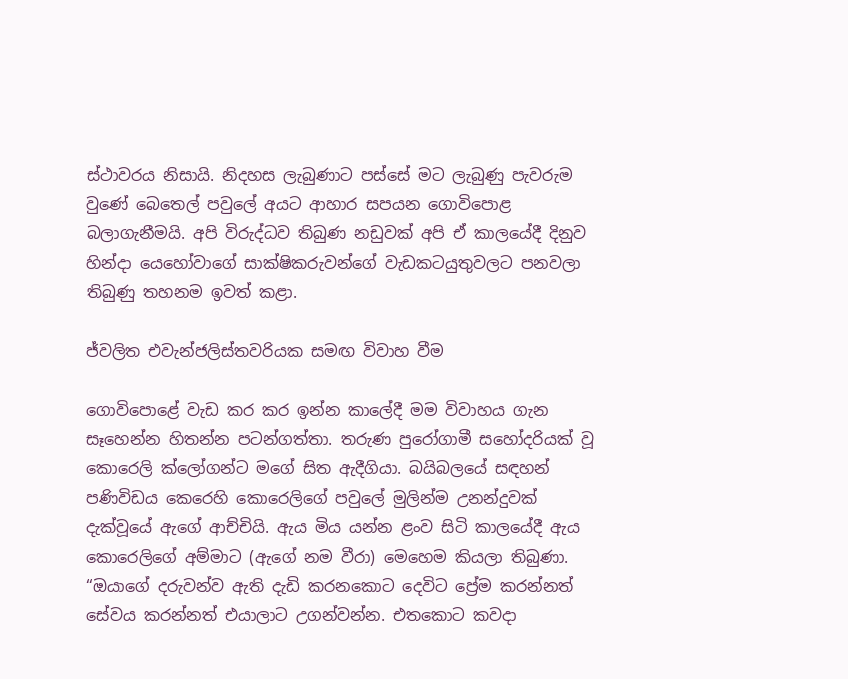ස්ථාවරය නිසායි. නිදහස ලැබුණාට පස්සේ මට ලැබුණු පැවරුම වුණේ බෙතෙල් පවුලේ අයට ආහාර සපයන ගොවිපොළ බලාගැනීමයි. අපි විරුද්ධව තිබුණ නඩුවක් අපි ඒ කාලයේදී දිනුව හින්දා යෙහෝවාගේ සාක්ෂිකරුවන්ගේ වැඩකටයුතුවලට පනවලා තිබුණු තහනම ඉවත් කළා.

ජ්වලිත එවැන්ජලිස්තවරියක සමඟ විවාහ වීම

ගොවිපොළේ වැඩ කර කර ඉන්න කාලේදී මම විවාහය ගැන සෑහෙන්න හිතන්න පටන්ගත්තා. තරුණ පුරෝගාමී සහෝදරියක් වූ කොරෙලි ක්ලෝගන්ට මගේ සිත ඇදීගියා. බයිබලයේ සඳහන් පණිවිඩය කෙරෙහි කොරෙලිගේ පවුලේ මුලින්ම උනන්දුවක් දැක්වූයේ ඇගේ ආච්චියි. ඇය මිය යන්න ළංව සිටි කාලයේදී ඇය කොරෙලිගේ අම්මාට (ඇගේ නම වීරා) මෙහෙම කියලා තිබුණා. “ඔයාගේ දරුවන්ව ඇති දැඩි කරනකොට දෙවිට ප්‍රේම කරන්නත් සේවය කරන්නත් එයාලාට උගන්වන්න. එතකොට කවදා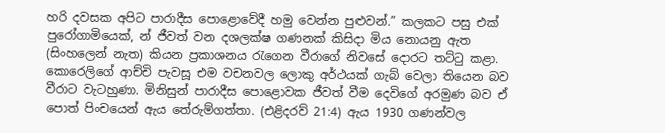හරි දවසක අපිට පාරාදීස පොළොවේදී හමු වෙන්න පුළුවන්.” කලකට පසු එක් පුරෝගාමියෙක්, න් ජීවත් වන දශලක්ෂ ගණනක් කිසිදා මිය නොයනු ඇත (සිංහලෙන් නැත) කියන ප්‍රකාශනය රැගෙන වීරාගේ නිවසේ දොරට තට්ටු කළා. කොරෙලිගේ ආච්චි පැවසූ එම වචනවල ලොකු අර්ථයක් ගැබ් වෙලා තියෙන බව වීරාට වැටහුණා. මිනිසුන් පාරාදීස පොළොවක ජීවත් වීම දෙවිගේ අරමුණ බව ඒ පොත් පිංචයෙන් ඇය තේරුම්ගත්තා. (එළිදරව් 21:4) ඇය 1930 ගණන්වල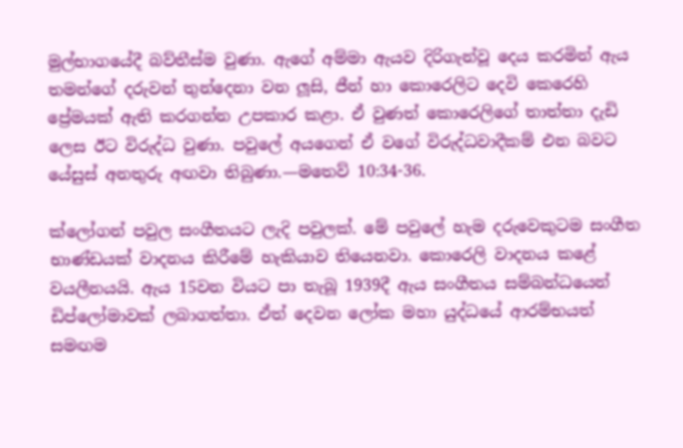මුල්භාගයේදී බව්තීස්ම වුණා. ඇගේ අම්මා ඇයව දිරිගැන්වූ දෙය කරමින් ඇය තමන්ගේ දරුවන් තුන්දෙනා වන ලූසි, ජීන් හා කොරෙලිට දෙවි කෙරෙහි ප්‍රේමයක් ඇති කරගන්න උපකාර කළා. ඒ වුණත් කොරෙලිගේ තාත්තා දැඩි ලෙස ඊට විරුද්ධ වුණා. පවුලේ අයගෙන් ඒ වගේ විරුද්ධවාදීකම් එන බවට යේසුස් අනතුරු අඟවා තිබුණා.—මතෙව් 10:34-36.

ක්ලෝගන් පවුල සංගීතයට ලැදි පවුලක්. මේ පවුලේ හැම දරුවෙකුටම සංගීත භාණ්ඩයක් වාදනය කිරීමේ හැකියාව තියෙනවා. කොරෙලි වාදනය කළේ වයලීනයයි. ඇය 15වන වියට පා තැබූ 1939දී ඇය සංගීතය සම්බන්ධයෙන් ඩිප්ලෝමාවක් ලබාගත්තා. ඒත් දෙවන ලෝක මහා යුද්ධයේ ආරම්භයත් සමඟම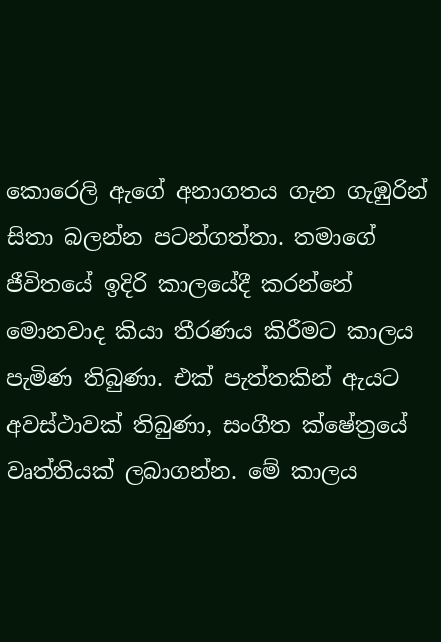කොරෙලි ඇගේ අනාගතය ගැන ගැඹුරින් සිතා බලන්න පටන්ගත්තා. තමාගේ ජීවිතයේ ඉදිරි කාලයේදී කරන්නේ මොනවාද කියා තීරණය කිරීමට කාලය පැමිණ තිබුණා. එක් පැත්තකින් ඇයට අවස්ථාවක් තිබුණා, සංගීත ක්ෂේත්‍රයේ වෘත්තියක් ලබාගන්න. මේ කාලය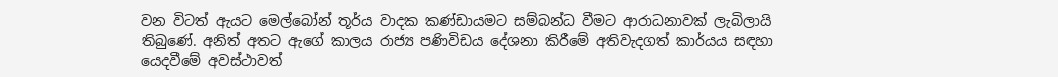වන විටත් ඇයට මෙල්බෝන් තූර්ය වාදක කණ්ඩායමට සම්බන්ධ වීමට ආරාධනාවක් ලැබිලායි තිබුණේ. අනිත් අතට ඇගේ කාලය රාජ්‍ය පණිවිඩය දේශනා කිරීමේ අතිවැදගත් කාර්යය සඳහා යෙදවීමේ අවස්ථාවත්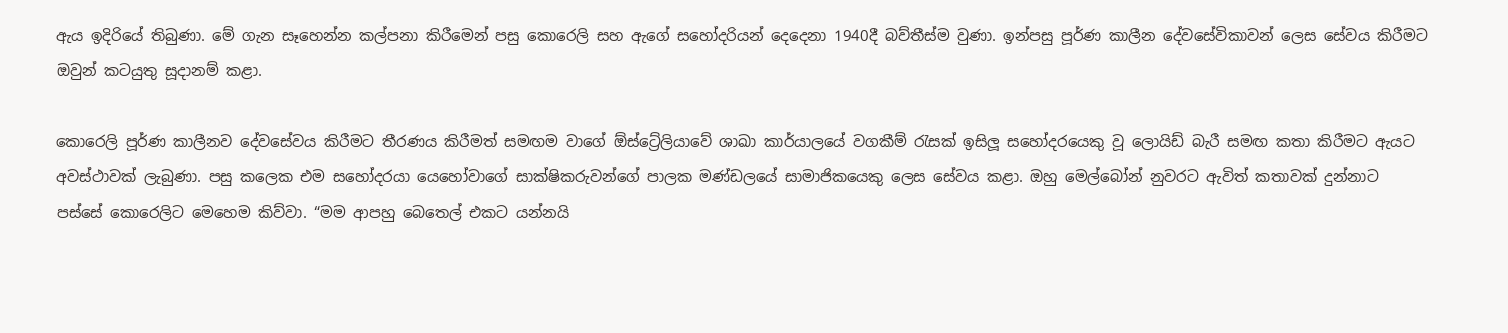ඇය ඉදිරියේ තිබුණා. මේ ගැන සෑහෙන්න කල්පනා කිරීමෙන් පසු කොරෙලි සහ ඇගේ සහෝදරියන් දෙදෙනා 1940දී බව්තීස්ම වුණා. ඉන්පසු පූර්ණ කාලීන දේවසේවිකාවන් ලෙස සේවය කිරීමට ඔවුන් කටයුතු සූදානම් කළා.

කොරෙලි පූර්ණ කාලීනව දේවසේවය කිරීමට තීරණය කිරීමත් සමඟම වාගේ ඕස්ට්‍රේලියාවේ ශාඛා කාර්යාලයේ වගකීම් රැසක් ඉසිලූ සහෝදරයෙකු වූ ලොයිඩ් බැරී සමඟ කතා කිරීමට ඇයට අවස්ථාවක් ලැබුණා. පසු කලෙක එම සහෝදරයා යෙහෝවාගේ සාක්ෂිකරුවන්ගේ පාලක මණ්ඩලයේ සාමාජිකයෙකු ලෙස සේවය කළා. ඔහු මෙල්බෝන් නුවරට ඇවිත් කතාවක් දුන්නාට පස්සේ කොරෙලිට මෙහෙම කිව්වා. “මම ආපහු බෙතෙල් එකට යන්නයි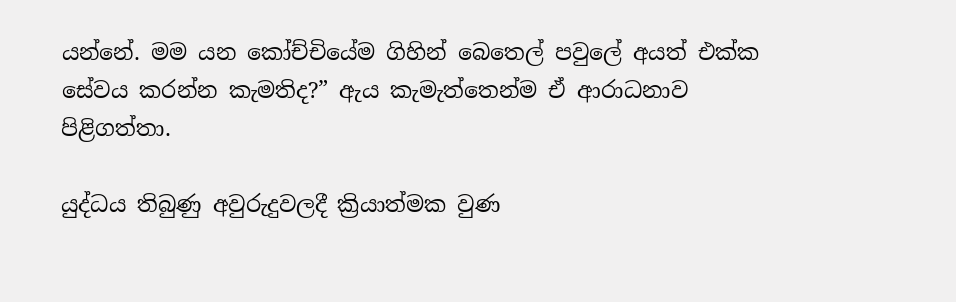යන්නේ. මම යන කෝච්චියේම ගිහින් බෙතෙල් පවුලේ අයත් එක්ක සේවය කරන්න කැමතිද?” ඇය කැමැත්තෙන්ම ඒ ආරාධනාව පිළිගත්තා.

යුද්ධය තිබුණු අවුරුදුවලදී ක්‍රියාත්මක වුණ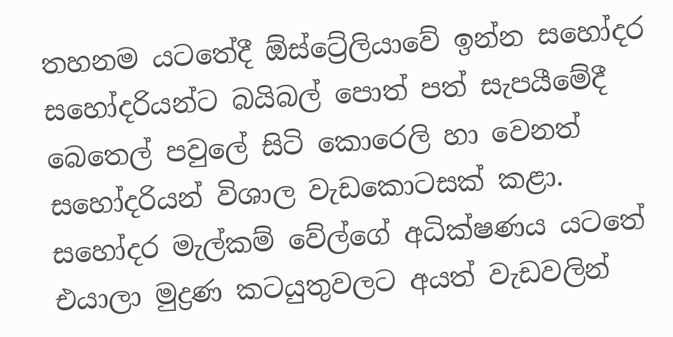තහනම යටතේදී ඕස්ට්‍රේලියාවේ ඉන්න සහෝදර සහෝදරියන්ට බයිබල් පොත් පත් සැපයීමේදී බෙතෙල් පවුලේ සිටි කොරෙලි හා වෙනත් සහෝදරියන් විශාල වැඩකොටසක් කළා. සහෝදර මැල්කම් වේල්ගේ අධික්ෂණය යටතේ එයාලා මුද්‍රණ කටයුතුවලට අයත් වැඩවලින්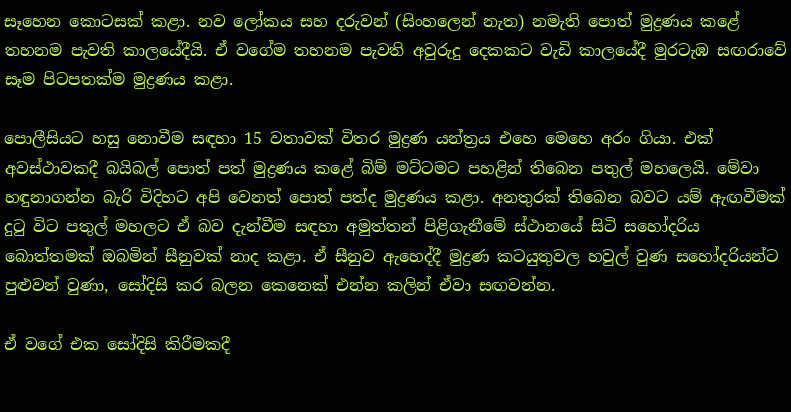සෑහෙන කොටසක් කළා. නව ලෝකය සහ දරුවන් (සිංහලෙන් නැත) නමැති පොත් මුද්‍රණය කළේ තහනම පැවති කාලයේදීයි. ඒ වගේම තහනම පැවති අවුරුදු දෙකකට වැඩි කාලයේදී මුරටැඹ සඟරාවේ සෑම පිටපතක්ම මුද්‍රණය කළා.

පොලීසියට හසු නොවීම සඳහා 15 වතාවක් විතර මුද්‍රණ යන්ත්‍රය එහෙ මෙහෙ අරං ගියා. එක් අවස්ථාවකදී බයිබල් පොත් පත් මුද්‍රණය කළේ බිම් මට්ටමට පහළින් තිබෙන පතුල් මහලෙයි. මේවා හඳුනාගන්න බැරි විදිහට අපි වෙනත් පොත් පත්ද මුද්‍රණය කළා. අනතුරක් තිබෙන බවට යම් ඇඟවීමක් දුටු විට පතුල් මහලට ඒ බව දැන්වීම සඳහා අමුත්තන් පිළිගැනීමේ ස්ථානයේ සිටි සහෝදරිය බොත්තමක් ඔබමින් සීනුවක් නාද කළා. ඒ සීනුව ඇහෙද්දී මුද්‍රණ කටයුතුවල හවුල් වුණ සහෝදරියන්ට පුළුවන් වුණා, සෝදිසි කර බලන කෙනෙක් එන්න කලින් ඒවා සඟවන්න.

ඒ වගේ එක සෝදිසි කිරීමකදී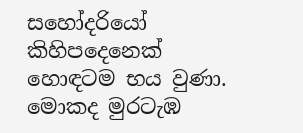සහෝදරියෝ කිහිපදෙනෙක් හොඳටම භය වුණා. මොකද මුරටැඹ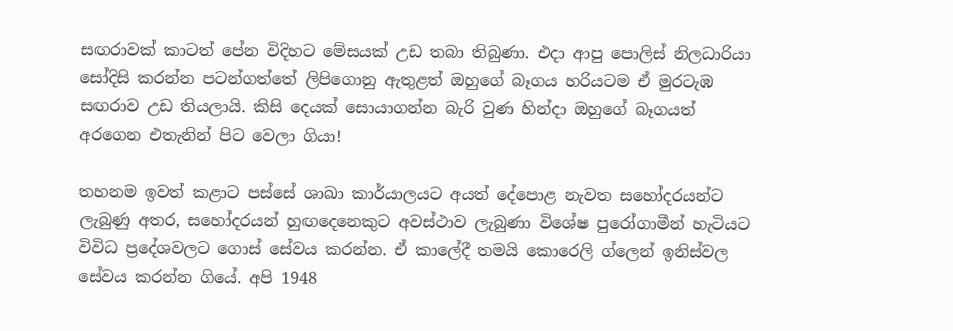සඟරාවක් කාටත් පේන විදිහට මේසයක් උඩ තබා තිබුණා. එදා ආපු පොලිස් නිලධාරියා සෝදිසි කරන්න පටන්ගත්තේ ලිපිගොනු ඇතුළත් ඔහුගේ බෑගය හරියටම ඒ මුරටැඹ සඟරාව උඩ තියලායි. කිසි දෙයක් සොයාගන්න බැරි වුණ හින්දා ඔහුගේ බෑගයත් අරගෙන එතැනින් පිට වෙලා ගියා!

තහනම ඉවත් කළාට පස්සේ ශාඛා කාර්යාලයට අයත් දේපොළ නැවත සහෝදරයන්ට ලැබුණු අතර, සහෝදරයන් හුඟදෙනෙකුට අවස්ථාව ලැබුණා විශේෂ පුරෝගාමීන් හැටියට විවිධ ප්‍රදේශවලට ගොස් සේවය කරන්න. ඒ කාලේදී තමයි කොරෙලි ග්ලෙන් ඉනිස්වල සේවය කරන්න ගියේ. අපි 1948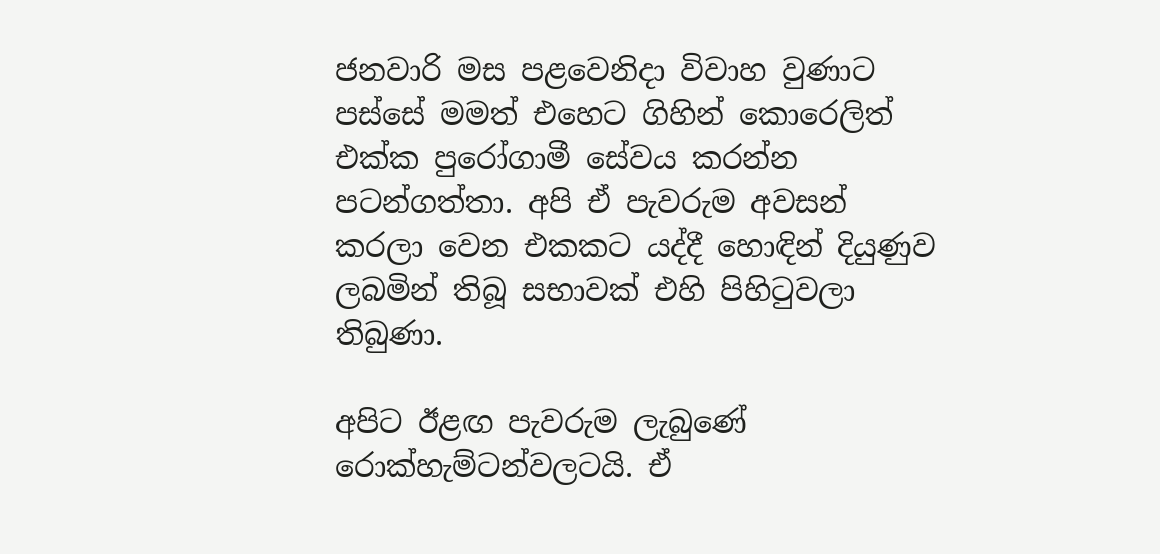ජනවාරි මස පළවෙනිදා විවාහ වුණාට පස්සේ මමත් එහෙට ගිහින් කොරෙලිත් එක්ක පුරෝගාමී සේවය කරන්න පටන්ගත්තා. අපි ඒ පැවරුම අවසන් කරලා වෙන එකකට යද්දී හොඳින් දියුණුව ලබමින් තිබූ සභාවක් එහි පිහිටුවලා තිබුණා.

අපිට ඊළඟ පැවරුම ලැබුණේ රොක්හැම්ටන්වලටයි. ඒ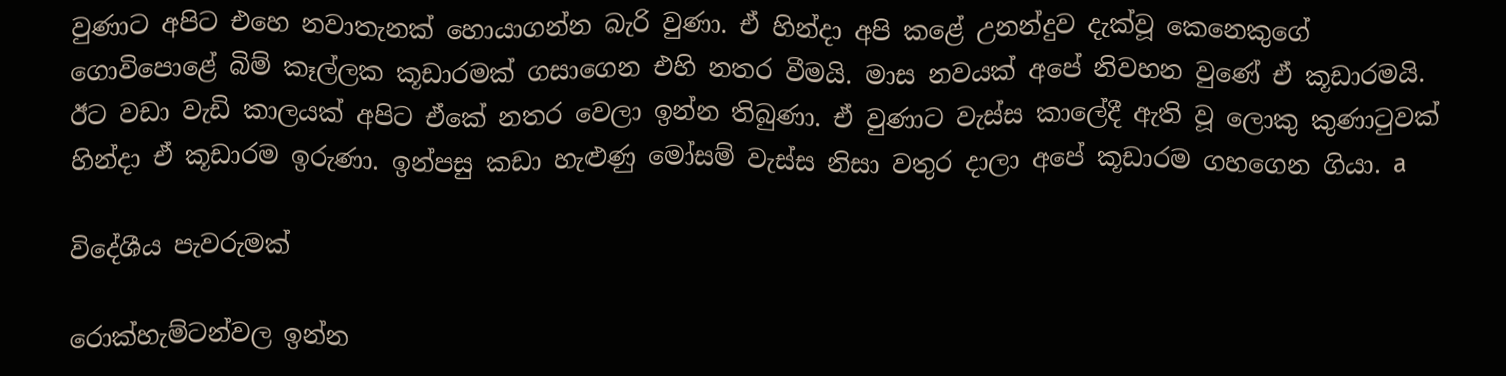වුණාට අපිට එහෙ නවාතැනක් හොයාගන්න බැරි වුණා. ඒ හින්දා අපි කළේ උනන්දුව දැක්වූ කෙනෙකුගේ ගොවිපොළේ බිම් කෑල්ලක කූඩාරමක් ගසාගෙන එහි නතර වීමයි. මාස නවයක් අපේ නිවහන වුණේ ඒ කූඩාරමයි. ඊට වඩා වැඩි කාලයක් අපිට ඒකේ නතර වෙලා ඉන්න තිබුණා. ඒ වුණාට වැස්ස කාලේදී ඇති වූ ලොකු කුණාටුවක් හින්දා ඒ කූඩාරම ඉරුණා. ඉන්පසු කඩා හැළුණු මෝසම් වැස්ස නිසා වතුර දාලා අපේ කූඩාරම ගහගෙන ගියා. a

විදේශීය පැවරුමක්

රොක්හැම්ටන්වල ඉන්න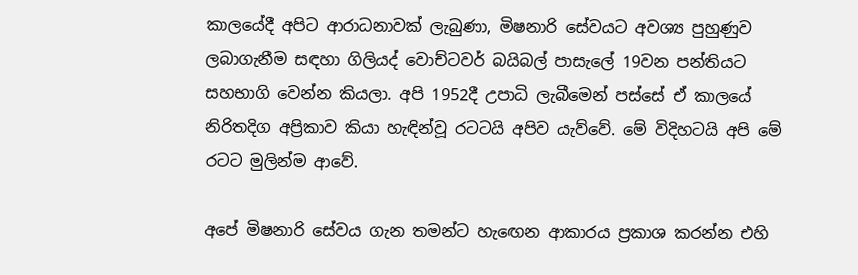කාලයේදී අපිට ආරාධනාවක් ලැබුණා, මිෂනාරි සේවයට අවශ්‍ය පුහුණුව ලබාගැනීම සඳහා ගිලියද් වොච්ටවර් බයිබල් පාසැලේ 19වන පන්තියට සහභාගි වෙන්න කියලා. අපි 1952දී උපාධි ලැබීමෙන් පස්සේ ඒ කාලයේ නිරිතදිග අප්‍රිකාව කියා හැඳින්වූ රටටයි අපිව යැව්වේ. මේ විදිහටයි අපි මේ රටට මුලින්ම ආවේ.

අපේ මිෂනාරි සේවය ගැන තමන්ට හැඟෙන ආකාරය ප්‍රකාශ කරන්න එහි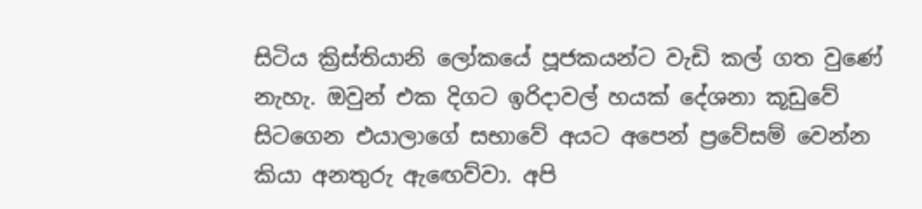සිටිය ක්‍රිස්තියානි ලෝකයේ පූජකයන්ට වැඩි කල් ගත වුණේ නැහැ. ඔවුන් එක දිගට ඉරිදාවල් හයක් දේශනා කූඩුවේ සිටගෙන එයාලාගේ සභාවේ අයට අපෙන් ප්‍රවේසම් වෙන්න කියා අනතුරු ඇඟෙව්වා. අපි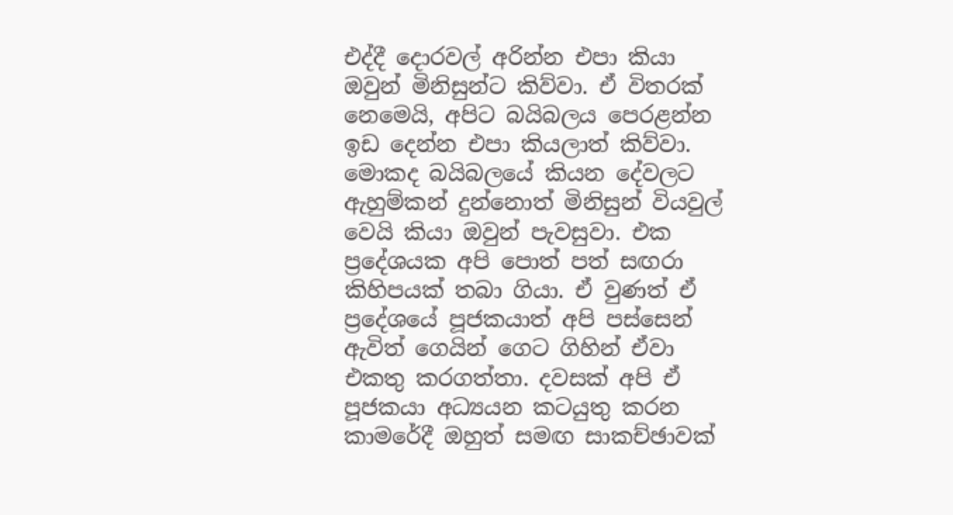එද්දී දොරවල් අරින්න එපා කියා ඔවුන් මිනිසුන්ට කිව්වා. ඒ විතරක් නෙමෙයි, අපිට බයිබලය පෙරළන්න ඉඩ දෙන්න එපා කියලාත් කිව්වා. මොකද බයිබලයේ කියන දේවලට ඇහුම්කන් දුන්නොත් මිනිසුන් වියවුල් වෙයි කියා ඔවුන් පැවසුවා. එක ප්‍රදේශයක අපි පොත් පත් සඟරා කිහිපයක් තබා ගියා. ඒ වුණත් ඒ ප්‍රදේශයේ පූජකයාත් අපි පස්සෙන් ඇවිත් ගෙයින් ගෙට ගිහින් ඒවා එකතු කරගත්තා. දවසක් අපි ඒ පූජකයා අධ්‍යයන කටයුතු කරන කාමරේදී ඔහුත් සමඟ සාකච්ඡාවක්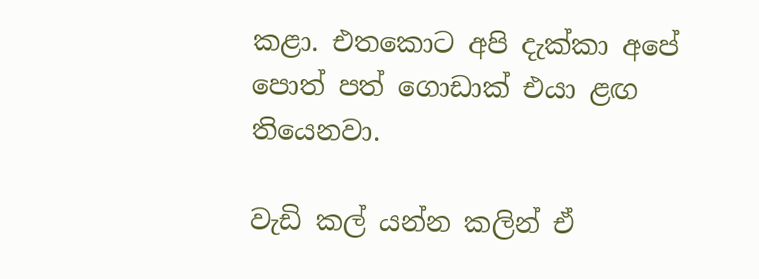කළා. එතකොට අපි දැක්කා අපේ පොත් පත් ගොඩාක් එයා ළඟ තියෙනවා.

වැඩි කල් යන්න කලින් ඒ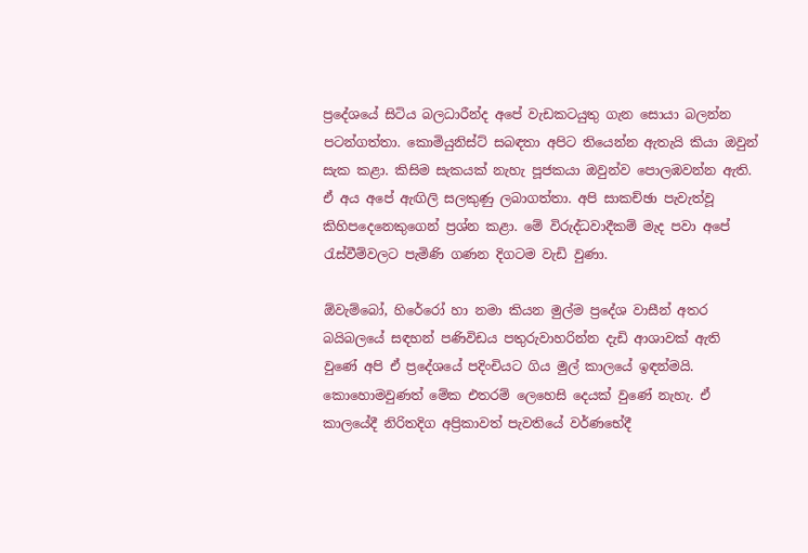ප්‍රදේශයේ සිටිය බලධාරීන්ද අපේ වැඩකටයුතු ගැන සොයා බලන්න පටන්ගත්තා. කොමියුනිස්ට් සබඳතා අපිට තියෙන්න ඇතැයි කියා ඔවුන් සැක කළා. කිසිම සැකයක් නැහැ පූජකයා ඔවුන්ව පොලඹවන්න ඇති. ඒ අය අපේ ඇඟිලි සලකුණු ලබාගත්තා. අපි සාකච්ඡා පැවැත්වූ කිහිපදෙනෙකුගෙන් ප්‍රශ්න කළා. මේ විරුද්ධවාදීකම් මැද පවා අපේ රැස්වීම්වලට පැමිණි ගණන දිගටම වැඩි වුණා.

ඕවැම්බෝ, හිරේරෝ හා නමා කියන මුල්ම ප්‍රදේශ වාසීන් අතර බයිබලයේ සඳහන් පණිවිඩය පතුරුවාහරින්න දැඩි ආශාවක් ඇති වුණේ අපි ඒ ප්‍රදේශයේ පදිංචියට ගිය මුල් කාලයේ ඉඳන්මයි. කොහොමවුණත් මේක එතරම් ලෙහෙසි දෙයක් වුණේ නැහැ. ඒ කාලයේදී නිරිතදිග අප්‍රිකාවත් පැවතියේ වර්ණභේදී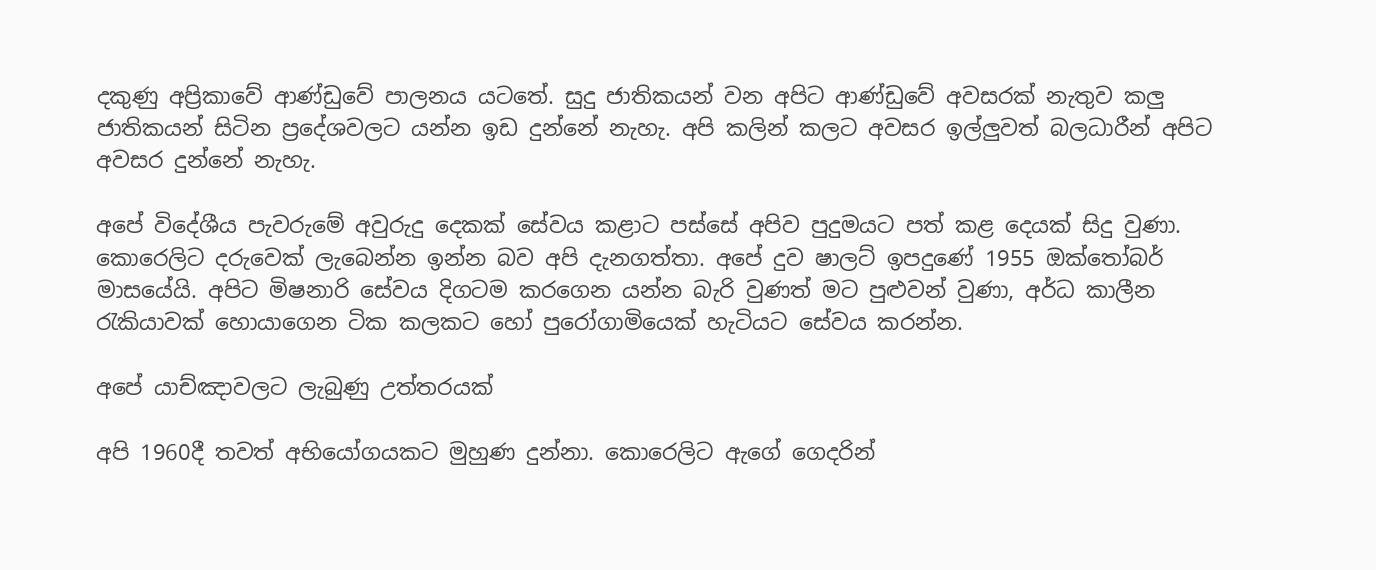දකුණු අප්‍රිකාවේ ආණ්ඩුවේ පාලනය යටතේ. සුදු ජාතිකයන් වන අපිට ආණ්ඩුවේ අවසරක් නැතුව කලු ජාතිකයන් සිටින ප්‍රදේශවලට යන්න ඉඩ දුන්නේ නැහැ. අපි කලින් කලට අවසර ඉල්ලුවත් බලධාරීන් අපිට අවසර දුන්නේ නැහැ.

අපේ විදේශීය පැවරුමේ අවුරුදු දෙකක් සේවය කළාට පස්සේ අපිව පුදුමයට පත් කළ දෙයක් සිදු වුණා. කොරෙලිට දරුවෙක් ලැබෙන්න ඉන්න බව අපි දැනගත්තා. අපේ දුව ෂාලට් ඉපදුණේ 1955 ඔක්තෝබර් මාසයේයි. අපිට මිෂනාරි සේවය දිගටම කරගෙන යන්න බැරි වුණත් මට පුළුවන් වුණා, අර්ධ කාලීන රැකියාවක් හොයාගෙන ටික කලකට හෝ පුරෝගාමියෙක් හැටියට සේවය කරන්න.

අපේ යාච්ඤාවලට ලැබුණු උත්තරයක්

අපි 1960දී තවත් අභියෝගයකට මුහුණ දුන්නා. කොරෙලිට ඇගේ ගෙදරින්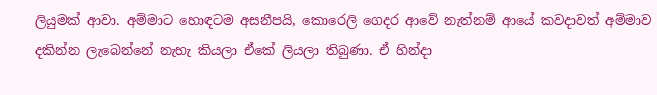ලියුමක් ආවා. අම්මාට හොඳටම අසනීපයි, කොරෙලි ගෙදර ආවේ නැත්නම් ආයේ කවදාවත් අම්මාව දකින්න ලැබෙන්නේ නැහැ කියලා ඒකේ ලියලා තිබුණා. ඒ හින්දා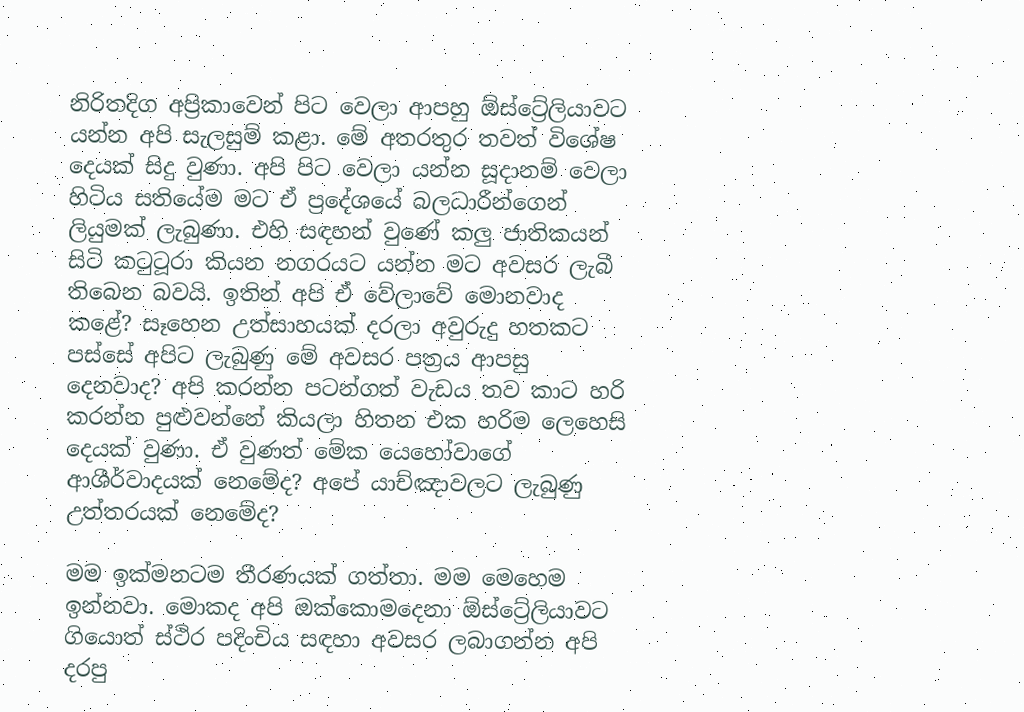නිරිතදිග අප්‍රිකාවෙන් පිට වෙලා ආපහු ඕස්ට්‍රේලියාවට යන්න අපි සැලසුම් කළා. මේ අතරතුර තවත් විශේෂ දෙයක් සිදු වුණා. අපි පිට වෙලා යන්න සූදානම් වෙලා හිටිය සතියේම මට ඒ ප්‍රදේශයේ බලධාරීන්ගෙන් ලියුමක් ලැබුණා. එහි සඳහන් වුණේ කලු ජාතිකයන් සිටි කටුටූරා කියන නගරයට යන්න මට අවසර ලැබී තිබෙන බවයි. ඉතින් අපි ඒ වේලාවේ මොනවාද කළේ? සෑහෙන උත්සාහයක් දරලා අවුරුදු හතකට පස්සේ අපිට ලැබුණු මේ අවසර පත්‍රය ආපසු දෙනවාද? අපි කරන්න පටන්ගත් වැඩය තව කාට හරි කරන්න පුළුවන්නේ කියලා හිතන එක හරිම ලෙහෙසි දෙයක් වුණා. ඒ වුණත් මේක යෙහෝවාගේ ආශීර්වාදයක් නෙමේද? අපේ යාච්ඤාවලට ලැබුණු උත්තරයක් නෙමේද?

මම ඉක්මනටම තීරණයක් ගත්තා. මම මෙහෙම ඉන්නවා. මොකද අපි ඔක්කොමදෙනා ඕස්ට්‍රේලියාවට ගියොත් ස්ථිර පදිංචිය සඳහා අවසර ලබාගන්න අපි දරපු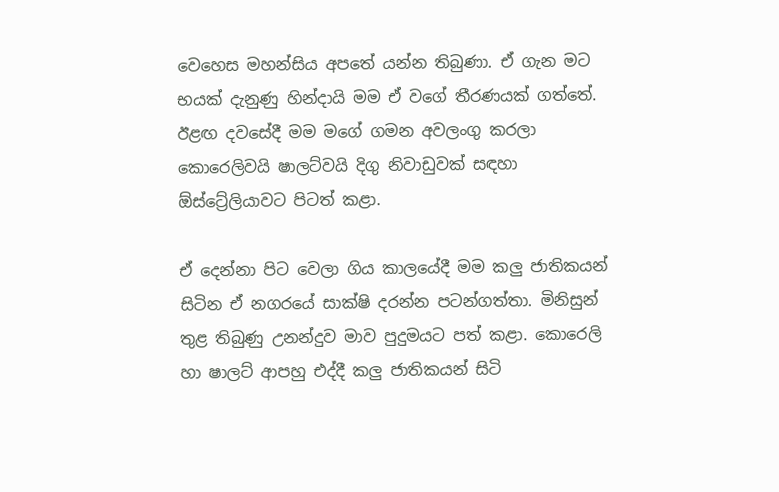වෙහෙස මහන්සිය අපතේ යන්න තිබුණා. ඒ ගැන මට භයක් දැනුණු හින්දායි මම ඒ වගේ තීරණයක් ගත්තේ. ඊළඟ දවසේදී මම මගේ ගමන අවලංගු කරලා කොරෙලිවයි ෂාලට්වයි දිගු නිවාඩුවක් සඳහා ඕස්ට්‍රේලියාවට පිටත් කළා.

ඒ දෙන්නා පිට වෙලා ගිය කාලයේදී මම කලු ජාතිකයන් සිටින ඒ නගරයේ සාක්ෂි දරන්න පටන්ගත්තා. මිනිසුන් තුළ තිබුණු උනන්දුව මාව පුදුමයට පත් කළා. කොරෙලි හා ෂාලට් ආපහු එද්දී කලු ජාතිකයන් සිටි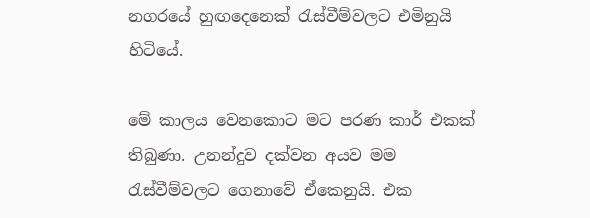නගරයේ හුඟදෙනෙක් රැස්වීම්වලට එමිනුයි හිටියේ.

මේ කාලය වෙනකොට මට පරණ කාර් එකක් තිබුණා. උනන්දුව දක්වන අයව මම රැස්වීම්වලට ගෙනාවේ ඒකෙනුයි. එක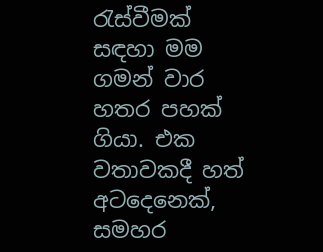රැස්වීමක් සඳහා මම ගමන් වාර හතර පහක් ගියා. එක වතාවකදී හත් අටදෙනෙක්, සමහර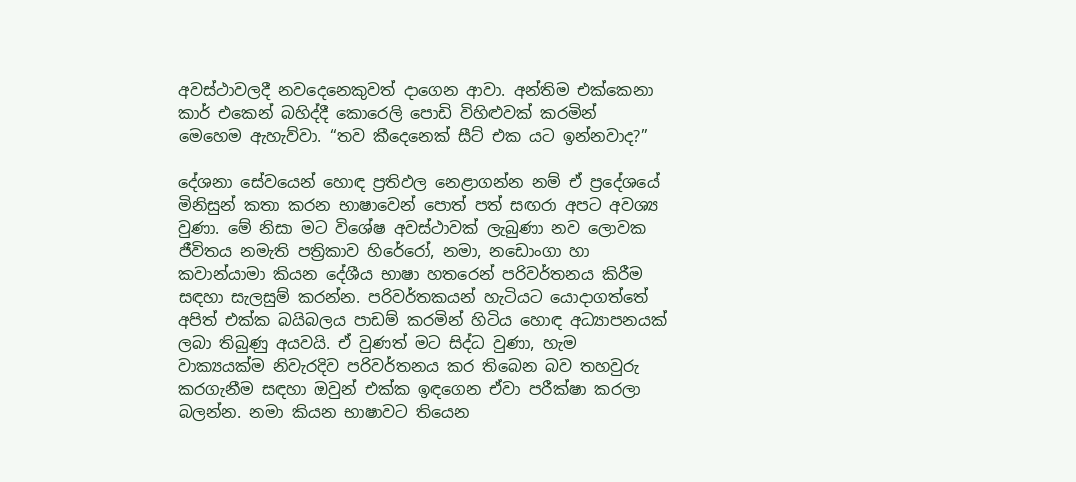අවස්ථාවලදී නවදෙනෙකුවත් දාගෙන ආවා. අන්තිම එක්කෙනා කාර් එකෙන් බහිද්දී කොරෙලි පොඩි විහිළුවක් කරමින් මෙහෙම ඇහැව්වා. “තව කීදෙනෙක් සීට් එක යට ඉන්නවාද?”

දේශනා සේවයෙන් හොඳ ප්‍රතිඵල නෙළාගන්න නම් ඒ ප්‍රදේශයේ මිනිසුන් කතා කරන භාෂාවෙන් පොත් පත් සඟරා අපට අවශ්‍ය වුණා. මේ නිසා මට විශේෂ අවස්ථාවක් ලැබුණා නව ලොවක ජීවිතය නමැති පත්‍රිකාව හිරේරෝ, නමා, නඩොංගා හා කවාන්යාමා කියන දේශීය භාෂා හතරෙන් පරිවර්තනය කිරීම සඳහා සැලසුම් කරන්න. පරිවර්තකයන් හැටියට යොදාගත්තේ අපිත් එක්ක බයිබලය පාඩම් කරමින් හිටිය හොඳ අධ්‍යාපනයක් ලබා තිබුණු අයවයි. ඒ වුණත් මට සිද්ධ වුණා, හැම වාක්‍යයක්ම නිවැරදිව පරිවර්තනය කර තිබෙන බව තහවුරු කරගැනීම සඳහා ඔවුන් එක්ක ඉඳගෙන ඒවා පරීක්ෂා කරලා බලන්න. නමා කියන භාෂාවට තියෙන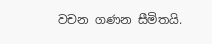වචන ගණන සීමිතයි.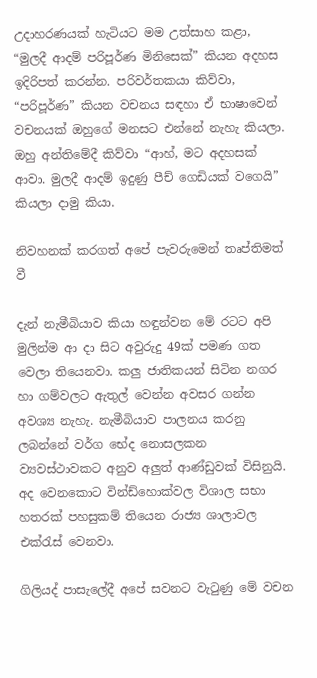උදාහරණයක් හැටියට මම උත්සාහ කළා, “මුලදී ආදම් පරිපූර්ණ මිනිසෙක්” කියන අදහස ඉදිරිපත් කරන්න. පරිවර්තකයා කිව්වා, “පරිපූර්ණ” කියන වචනය සඳහා ඒ භාෂාවෙන් වචනයක් ඔහුගේ මනසට එන්නේ නැහැ කියලා. ඔහු අන්තිමේදී කිව්වා “ආහ්, මට අදහසක් ආවා. මුලදී ආදම් ඉදුණු පීච් ගෙඩියක් වගෙයි” කියලා දාමු කියා.

නිවහනක් කරගත් අපේ පැවරුමෙන් තෘප්තිමත් වී

දැන් නැමීබියාව කියා හඳුන්වන මේ රටට අපි මුලින්ම ආ දා සිට අවුරුදු 49ක් පමණ ගත වෙලා තියෙනවා. කලු ජාතිකයන් සිටින නගර හා ගම්වලට ඇතුල් වෙන්න අවසර ගන්න අවශ්‍ය නැහැ. නැමීබියාව පාලනය කරනු ලබන්නේ වර්ග භේද නොසලකන ව්‍යවස්ථාවකට අනුව අලුත් ආණ්ඩුවක් විසිනුයි. අද වෙනකොට වින්ඩ්හොක්වල විශාල සභා හතරක් පහසුකම් තියෙන රාජ්‍ය ශාලාවල එක්රැස් වෙනවා.

ගිලියද් පාසැලේදී අපේ සවනට වැටුණු මේ වචන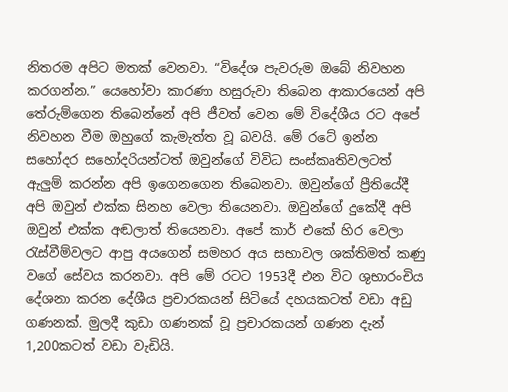නිතරම අපිට මතක් වෙනවා. “විදේශ පැවරුම ඔබේ නිවහන කරගන්න.” යෙහෝවා කාරණා හසුරුවා තිබෙන ආකාරයෙන් අපි තේරුම්ගෙන තිබෙන්නේ අපි ජීවත් වෙන මේ විදේශීය රට අපේ නිවහන වීම ඔහුගේ කැමැත්ත වූ බවයි. මේ රටේ ඉන්න සහෝදර සහෝදරියන්ටත් ඔවුන්ගේ විවිධ සංස්කෘතිවලටත් ඇලුම් කරන්න අපි ඉගෙනගෙන තිබෙනවා. ඔවුන්ගේ ප්‍රීතියේදී අපි ඔවුන් එක්ක සිනහ වෙලා තියෙනවා. ඔවුන්ගේ දුකේදී අපි ඔවුන් එක්ක අඬලාත් තියෙනවා. අපේ කාර් එකේ හිර වෙලා රැස්වීම්වලට ආපු අයගෙන් සමහර අය සභාවල ශක්තිමත් කණු වගේ සේවය කරනවා. අපි මේ රටට 1953දී එන විට ශුභාරංචිය දේශනා කරන දේශීය ප්‍රචාරකයන් සිටියේ දහයකටත් වඩා අඩු ගණනක්. මුලදී කුඩා ගණනක් වූ ප්‍රචාරකයන් ගණන දැන් 1,200කටත් වඩා වැඩියි.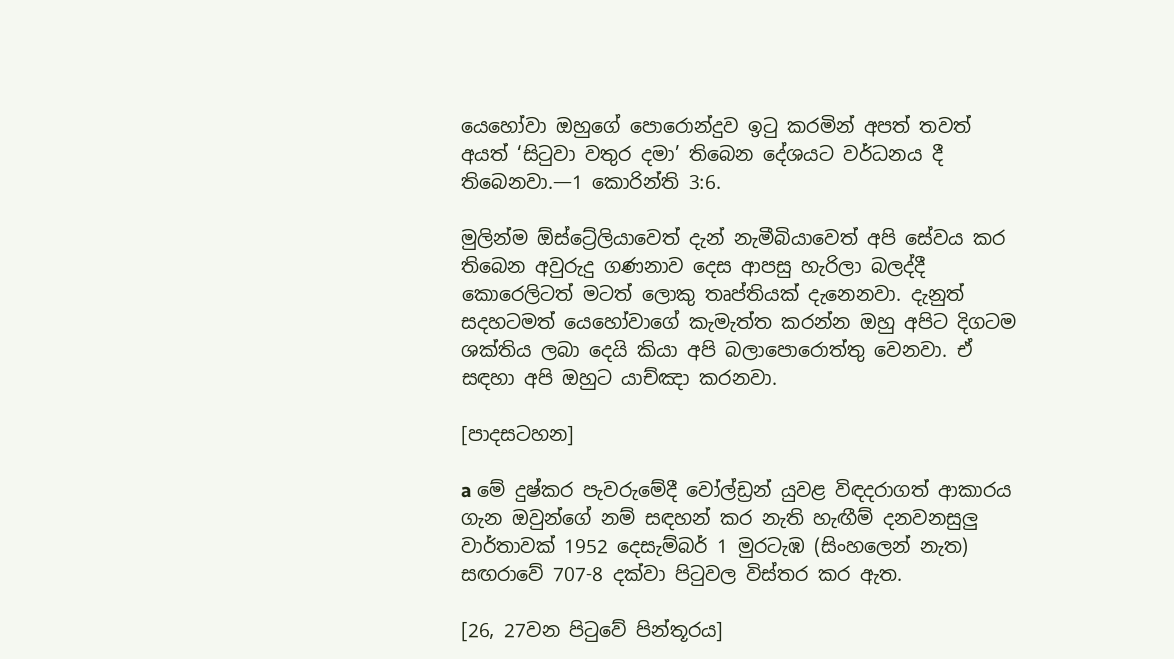යෙහෝවා ඔහුගේ පොරොන්දුව ඉටු කරමින් අපත් තවත් අයත් ‘සිටුවා වතුර දමා’ තිබෙන දේශයට වර්ධනය දී තිබෙනවා.—1 කොරින්ති 3:6.

මුලින්ම ඕස්ට්‍රේලියාවෙත් දැන් නැමීබියාවෙත් අපි සේවය කර තිබෙන අවුරුදු ගණනාව දෙස ආපසු හැරිලා බලද්දී කොරෙලිටත් මටත් ලොකු තෘප්තියක් දැනෙනවා. දැනුත් සදහටමත් යෙහෝවාගේ කැමැත්ත කරන්න ඔහු අපිට දිගටම ශක්තිය ලබා දෙයි කියා අපි බලාපොරොත්තු වෙනවා. ඒ සඳහා අපි ඔහුට යාච්ඤා කරනවා.

[පාදසටහන]

a මේ දුෂ්කර පැවරුමේදී වෝල්ඩ්‍රන් යුවළ විඳදරාගත් ආකාරය ගැන ඔවුන්ගේ නම් සඳහන් කර නැති හැඟීම් දනවනසුලු වාර්තාවක් 1952 දෙසැම්බර් 1 මුරටැඹ (සිංහලෙන් නැත) සඟරාවේ 707-8 දක්වා පිටුවල විස්තර කර ඇත.

[26, 27වන පිටුවේ පින්තූරය]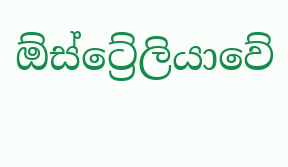ඕස්ට්‍රේලියාවේ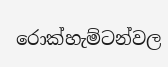රොක්හැම්ටන්වල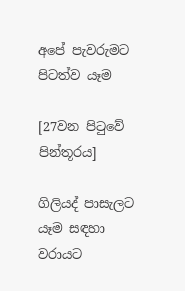අපේ පැවරුමට පිටත්ව යෑම

[27වන පිටුවේ පින්තූරය]

ගිලියද් පාසැලට යෑම සඳහා වරායට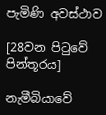පැමිණි අවස්ථාව

[28වන පිටුවේ පින්තූරය]

නැමීබියාවේ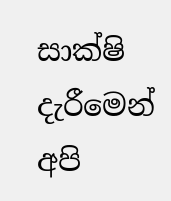සාක්ෂි දැරීමෙන් අපි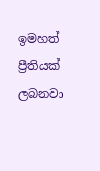ඉමහත් ප්‍රීතියක් ලබනවා